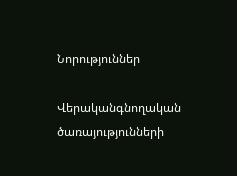Նորություններ

Վերականգնողական ծառայությունների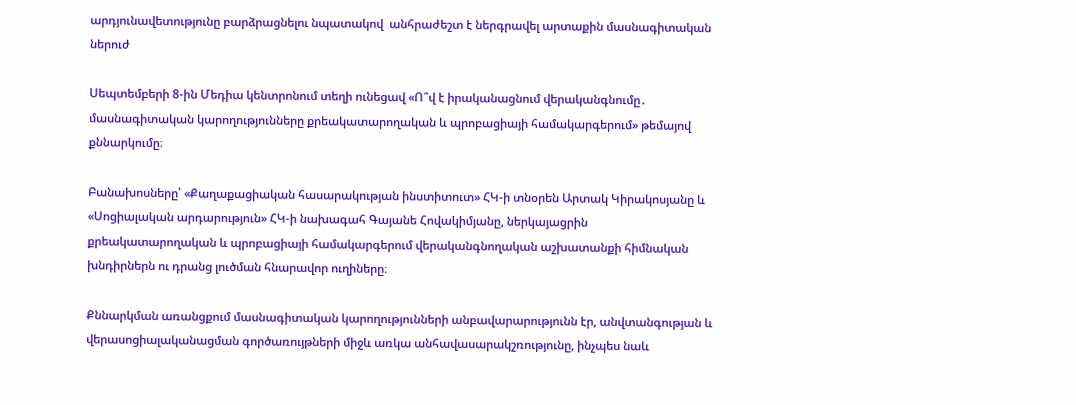արդյունավետությունը բարձրացնելու նպատակով  անհրաժեշտ է ներգրավել արտաքին մասնագիտական ներուժ

Սեպտեմբերի 8-ին Մեդիա կենտրոնում տեղի ունեցավ «Ո՞վ է իրականացնում վերականգնումը․ մասնագիտական կարողությունները քրեակատարողական և պրոբացիայի համակարգերում» թեմայով քննարկումը։

Բանախոսները՝ «Քաղաքացիական հասարակության ինստիտուտ» ՀԿ-ի տնօրեն Արտակ Կիրակոսյանը և «Սոցիալական արդարություն» ՀԿ-ի նախագահ Գայանե Հովակիմյանը, ներկայացրին քրեակատարողական և պրոբացիայի համակարգերում վերականգնողական աշխատանքի հիմնական խնդիրներն ու դրանց լուծման հնարավոր ուղիները։

Քննարկման առանցքում մասնագիտական կարողությունների անբավարարությունն էր, անվտանգության և վերասոցիալականացման գործառույթների միջև առկա անհավասարակշռությունը, ինչպես նաև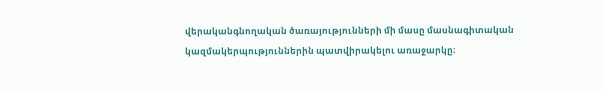վերականգնողական ծառայությունների մի մասը մասնագիտական կազմակերպություններին պատվիրակելու առաջարկը։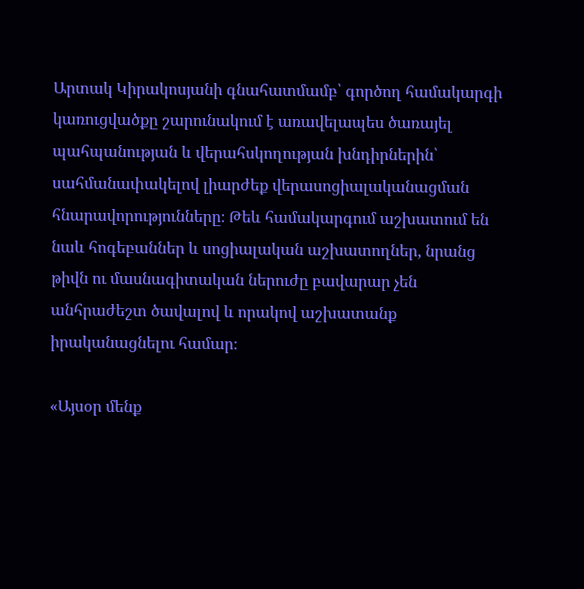Արտակ Կիրակոսյանի գնահատմամբ՝ գործող համակարգի կառուցվածքը շարունակում է առավելապես ծառայել պահպանության և վերահսկողության խնդիրներին՝ սահմանափակելով լիարժեք վերասոցիալականացման հնարավորությունները։ Թեև համակարգում աշխատում են նաև հոգեբաններ և սոցիալական աշխատողներ, նրանց թիվն ու մասնագիտական ներուժը բավարար չեն անհրաժեշտ ծավալով և որակով աշխատանք իրականացնելու համար։

«Այսօր մենք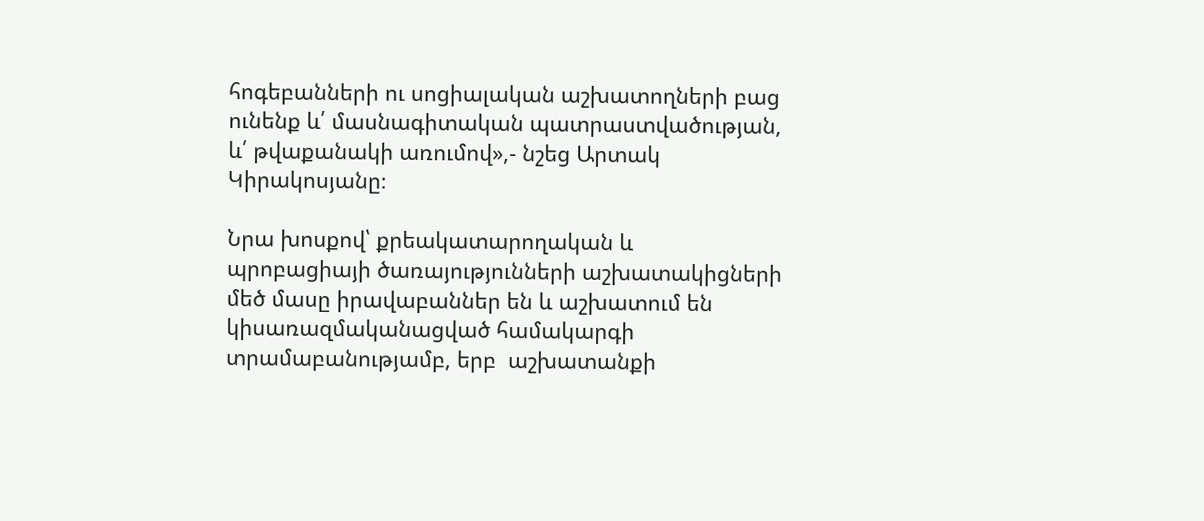հոգեբանների ու սոցիալական աշխատողների բաց ունենք և՛ մասնագիտական պատրաստվածության, և՛ թվաքանակի առումով»,- նշեց Արտակ Կիրակոսյանը։

Նրա խոսքով՝ քրեակատարողական և պրոբացիայի ծառայությունների աշխատակիցների մեծ մասը իրավաբաններ են և աշխատում են կիսառազմականացված համակարգի տրամաբանությամբ, երբ  աշխատանքի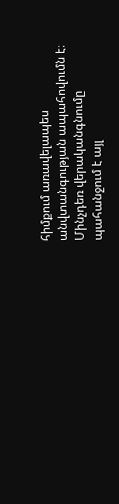հիմքում առավելապես  անվտանգության ապահովումն է։ Մինչդեռ վերականգնումը պահանջում է այլ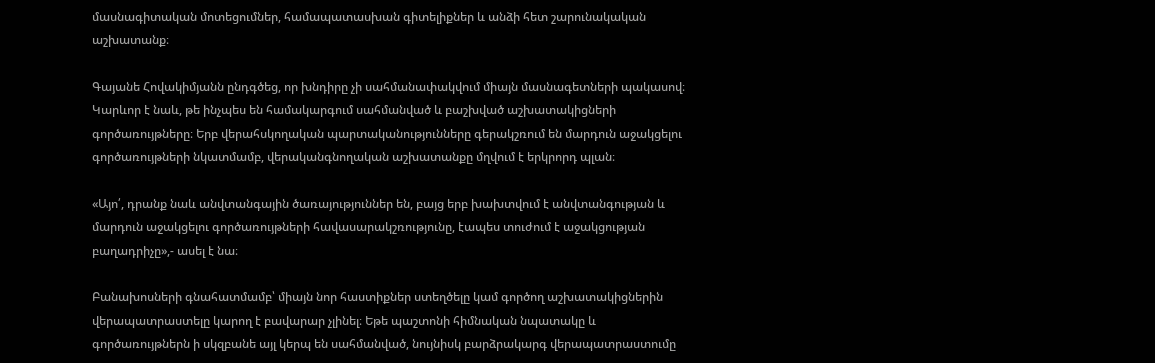մասնագիտական մոտեցումներ, համապատասխան գիտելիքներ և անձի հետ շարունակական աշխատանք։

Գայանե Հովակիմյանն ընդգծեց, որ խնդիրը չի սահմանափակվում միայն մասնագետների պակասով։ Կարևոր է նաև, թե ինչպես են համակարգում սահմանված և բաշխված աշխատակիցների գործառույթները։ Երբ վերահսկողական պարտականությունները գերակշռում են մարդուն աջակցելու գործառույթների նկատմամբ, վերականգնողական աշխատանքը մղվում է երկրորդ պլան։

«Այո՛, դրանք նաև անվտանգային ծառայություններ են, բայց երբ խախտվում է անվտանգության և մարդուն աջակցելու գործառույթների հավասարակշռությունը, էապես տուժում է աջակցության բաղադրիչը»,- ասել է նա։

Բանախոսների գնահատմամբ՝ միայն նոր հաստիքներ ստեղծելը կամ գործող աշխատակիցներին վերապատրաստելը կարող է բավարար չլինել։ Եթե պաշտոնի հիմնական նպատակը և գործառույթներն ի սկզբանե այլ կերպ են սահմանված, նույնիսկ բարձրակարգ վերապատրաստումը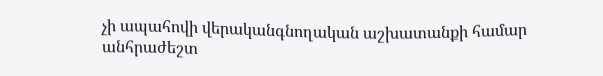չի ապահովի վերականգնողական աշխատանքի համար անհրաժեշտ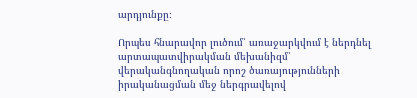արդյունքը։

Որպես հնարավոր լուծում՝ առաջարկվում է ներդնել արտապատվիրակման մեխանիզմ՝ վերականգնողական որոշ ծառայությունների իրականացման մեջ ներգրավելով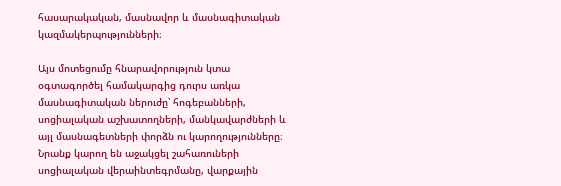հասարակական, մասնավոր և մասնագիտական կազմակերպությունների։

Այս մոտեցումը հնարավորություն կտա օգտագործել համակարգից դուրս առկա մասնագիտական ներուժը՝ հոգեբանների, սոցիալական աշխատողների, մանկավարժների և այլ մասնագետների փորձն ու կարողությունները։ Նրանք կարող են աջակցել շահառուների սոցիալական վերաինտեգրմանը, վարքային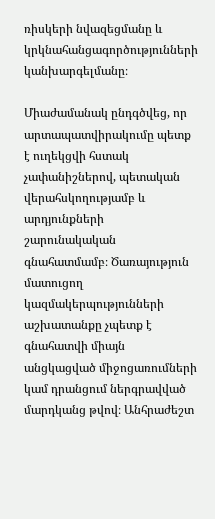ռիսկերի նվազեցմանը և կրկնահանցագործությունների կանխարգելմանը։

Միաժամանակ ընդգծվեց, որ արտապատվիրակումը պետք է ուղեկցվի հստակ չափանիշներով, պետական վերահսկողությամբ և արդյունքների շարունակական գնահատմամբ։ Ծառայություն մատուցող կազմակերպությունների աշխատանքը չպետք է գնահատվի միայն անցկացված միջոցառումների կամ դրանցում ներգրավված մարդկանց թվով։ Անհրաժեշտ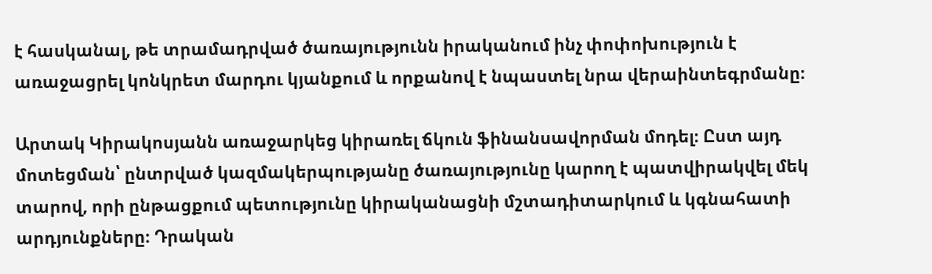է հասկանալ, թե տրամադրված ծառայությունն իրականում ինչ փոփոխություն է առաջացրել կոնկրետ մարդու կյանքում և որքանով է նպաստել նրա վերաինտեգրմանը։

Արտակ Կիրակոսյանն առաջարկեց կիրառել ճկուն ֆինանսավորման մոդել։ Ըստ այդ մոտեցման՝ ընտրված կազմակերպությանը ծառայությունը կարող է պատվիրակվել մեկ տարով, որի ընթացքում պետությունը կիրականացնի մշտադիտարկում և կգնահատի արդյունքները։ Դրական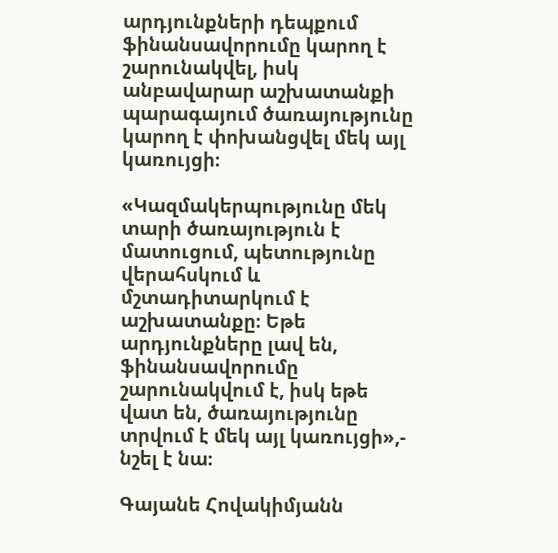արդյունքների դեպքում ֆինանսավորումը կարող է շարունակվել, իսկ անբավարար աշխատանքի պարագայում ծառայությունը կարող է փոխանցվել մեկ այլ կառույցի։

«Կազմակերպությունը մեկ տարի ծառայություն է մատուցում, պետությունը վերահսկում և մշտադիտարկում է աշխատանքը։ Եթե արդյունքները լավ են, ֆինանսավորումը շարունակվում է, իսկ եթե վատ են, ծառայությունը տրվում է մեկ այլ կառույցի»,- նշել է նա։

Գայանե Հովակիմյանն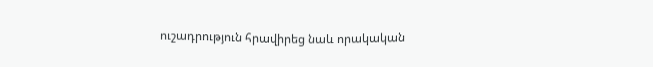ուշադրություն հրավիրեց նաև որակական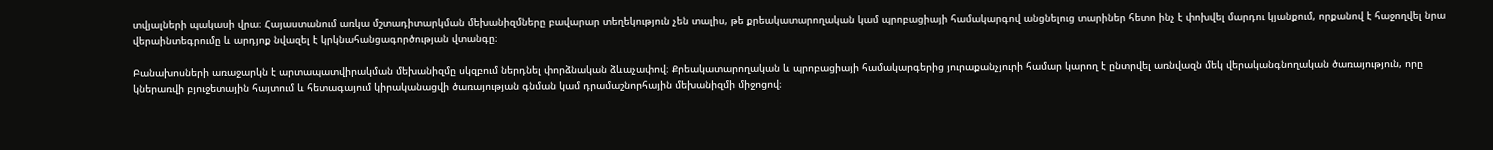տվյալների պակասի վրա։ Հայաստանում առկա մշտադիտարկման մեխանիզմները բավարար տեղեկություն չեն տալիս, թե քրեակատարողական կամ պրոբացիայի համակարգով անցնելուց տարիներ հետո ինչ է փոխվել մարդու կյանքում, որքանով է հաջողվել նրա վերաինտեգրումը և արդյոք նվազել է կրկնահանցագործության վտանգը։

Բանախոսների առաջարկն է արտապատվիրակման մեխանիզմը սկզբում ներդնել փորձնական ձևաչափով։ Քրեակատարողական և պրոբացիայի համակարգերից յուրաքանչյուրի համար կարող է ընտրվել առնվազն մեկ վերականգնողական ծառայություն, որը կներառվի բյուջետային հայտում և հետագայում կիրականացվի ծառայության գնման կամ դրամաշնորհային մեխանիզմի միջոցով։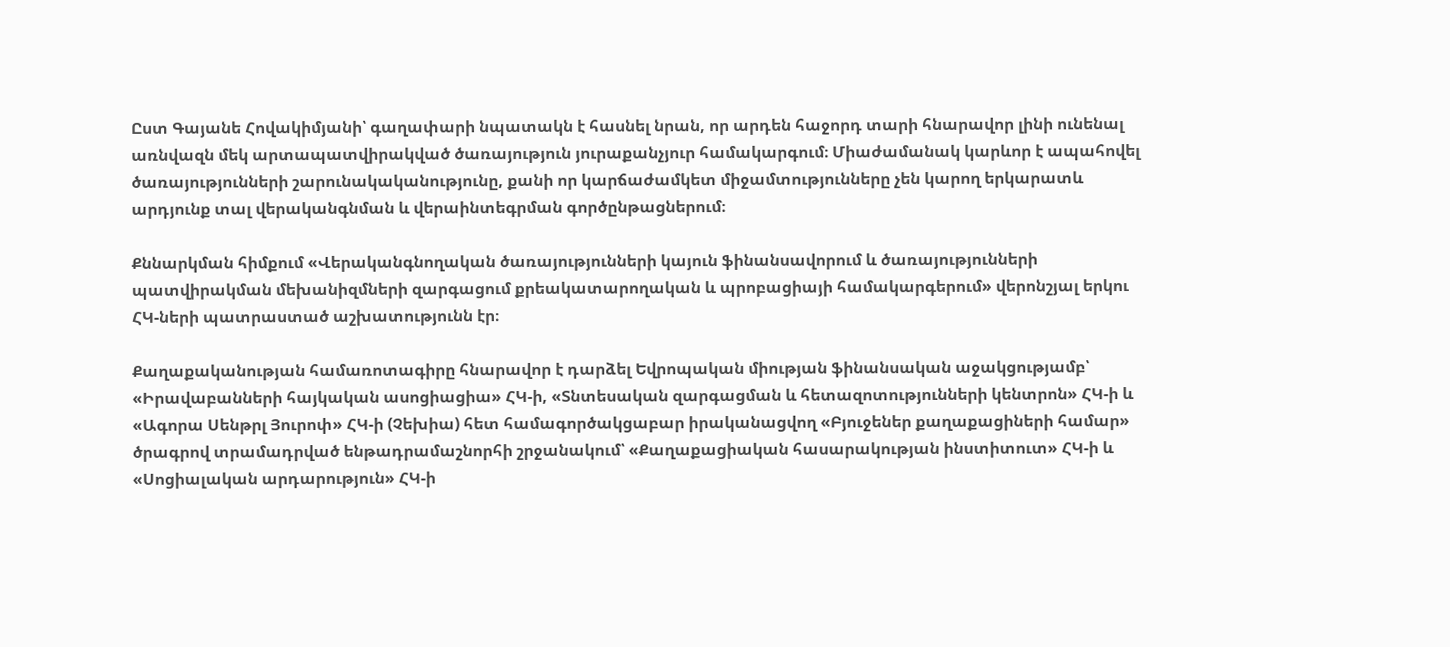Ըստ Գայանե Հովակիմյանի՝ գաղափարի նպատակն է հասնել նրան, որ արդեն հաջորդ տարի հնարավոր լինի ունենալ առնվազն մեկ արտապատվիրակված ծառայություն յուրաքանչյուր համակարգում։ Միաժամանակ կարևոր է ապահովել ծառայությունների շարունակականությունը, քանի որ կարճաժամկետ միջամտությունները չեն կարող երկարատև արդյունք տալ վերականգնման և վերաինտեգրման գործընթացներում։

Քննարկման հիմքում «Վերականգնողական ծառայությունների կայուն ֆինանսավորում և ծառայությունների պատվիրակման մեխանիզմների զարգացում քրեակատարողական և պրոբացիայի համակարգերում» վերոնշյալ երկու ՀԿ-ների պատրաստած աշխատությունն էր։

Քաղաքականության համառոտագիրը հնարավոր է դարձել Եվրոպական միության ֆինանսական աջակցությամբ՝ «Իրավաբանների հայկական ասոցիացիա» ՀԿ-ի, «Տնտեսական զարգացման և հետազոտությունների կենտրոն» ՀԿ-ի և «Ագորա Սենթրլ Յուրոփ» ՀԿ-ի (Չեխիա) հետ համագործակցաբար իրականացվող «Բյուջեներ քաղաքացիների համար» ծրագրով տրամադրված ենթադրամաշնորհի շրջանակում՝ «Քաղաքացիական հասարակության ինստիտուտ» ՀԿ-ի և «Սոցիալական արդարություն» ՀԿ-ի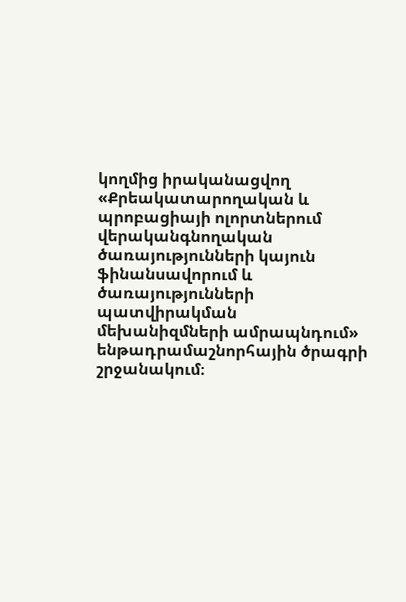կողմից իրականացվող «Քրեակատարողական և պրոբացիայի ոլորտներում վերականգնողական ծառայությունների կայուն ֆինանսավորում և ծառայությունների պատվիրակման մեխանիզմների ամրապնդում» ենթադրամաշնորհային ծրագրի շրջանակում։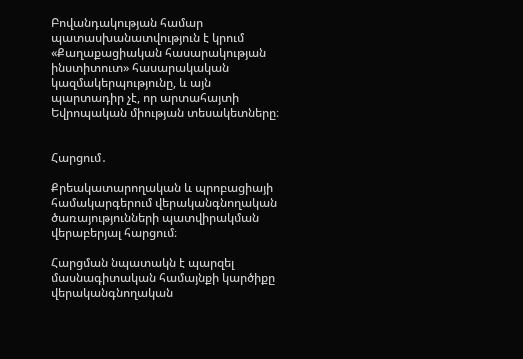Բովանդակության համար պատասխանատվություն է կրում «Քաղաքացիական հասարակության ինստիտուտ» հասարակական կազմակերպությունը, և այն պարտադիր չէ, որ արտահայտի Եվրոպական միության տեսակետները։


Հարցում․

Քրեակատարողական և պրոբացիայի համակարգերում վերականգնողական ծառայությունների պատվիրակման վերաբերյալ հարցում։

Հարցման նպատակն է պարզել մասնագիտական համայնքի կարծիքը վերականգնողական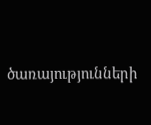ծառայությունների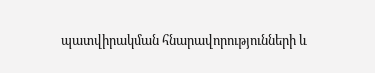պատվիրակման հնարավորությունների և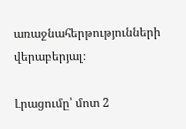առաջնահերթությունների վերաբերյալ։

Լրացումը՝ մոտ 2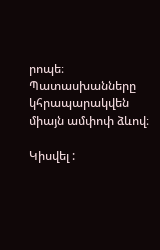րոպե։ Պատասխանները կհրապարակվեն միայն ամփոփ ձևով։

Կիսվել :